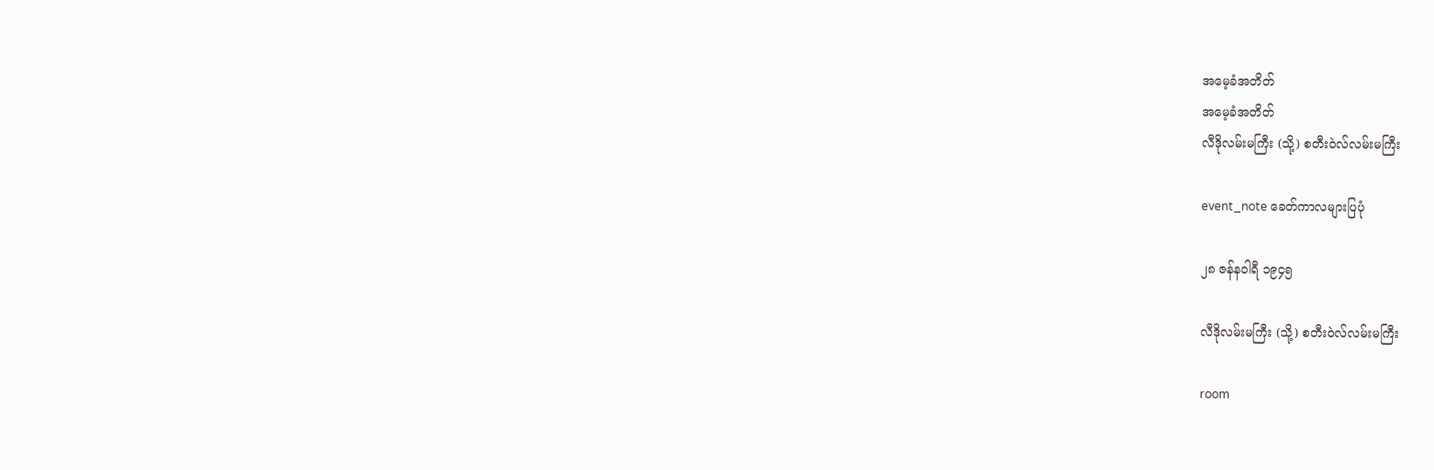အမေ့ခံအတိတ်
အမေ့ခံအတိတ်
လီဒိုလမ်းမကြီး (သို့) စတီးဝဲလ်လမ်းမကြီး

event_note ခေတ်ကာလများပြပုံ

၂၈ ဇန်နဝါရီ ၁၉၄၅

လီဒိုလမ်းမကြီး (သို့) စတီးဝဲလ်လမ်းမကြီး

room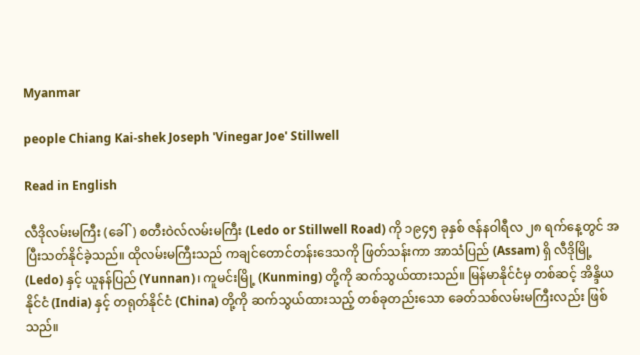Myanmar

people Chiang Kai-shek Joseph 'Vinegar Joe' Stillwell

Read in English

လီဒိုလမ်းမကြီး (ခေါ်) စတီးဝဲလ်လမ်းမကြီး (Ledo or Stillwell Road) ကို ၁၉၄၅ ခုနှစ် ဇန်နဝါရီလ ၂၈ ရက်နေ့တွင် အပြီးသတ်နိုင်ခဲ့သည်။ ထိုလမ်းမကြီးသည် ကချင်တောင်တန်းဒေသကို ဖြတ်သန်းကာ အာသံပြည် (Assam) ရှိ လီဒိုမြို့ (Ledo) နှင့် ယူနန်ပြည် (Yunnan)၊ ကူမင်းမြို့ (Kunming) တို့ကို ဆက်သွယ်ထားသည်။ မြန်မာနိုင်ငံမှ တစ်ဆင့် အိန္ဒိယနိုင်ငံ (India) နှင့် တရုတ်နိုင်ငံ (China) တို့ကို ဆက်သွယ်ထားသည့် တစ်ခုတည်းသော ခေတ်သစ်လမ်းမကြီးလည်း ဖြစ်သည်။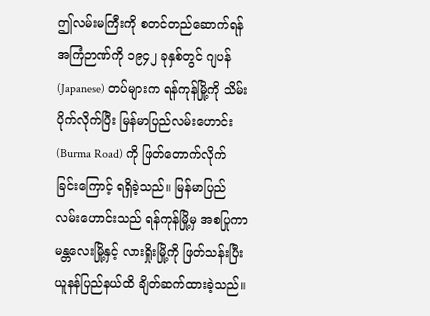ဤလမ်းမကြီးကို စတင်တည်ဆောက်ရန် အကြံဉာဏ်ကို ၁၉၄၂ ခုနှစ်တွင် ဂျပန် (Japanese) တပ်များက ရန်ကုန်မြို့ကို သိမ်းပိုက်လိုက်ပြီး မြန်မာပြည်လမ်းဟောင်း (Burma Road) ကို ဖြတ်တောက်လိုက်ခြင်းကြောင့် ရရှိခဲ့သည်။ မြန်မာပြည်လမ်းဟောင်းသည် ရန်ကုန်မြို့မှ အစပြုကာ မန္တလေးမြို့နှင့် လားရှိုးမြို့ကို ဖြတ်သန်းပြီး ယူနန်ပြည်နယ်ထိ ချိတ်ဆက်ထားခဲ့သည်။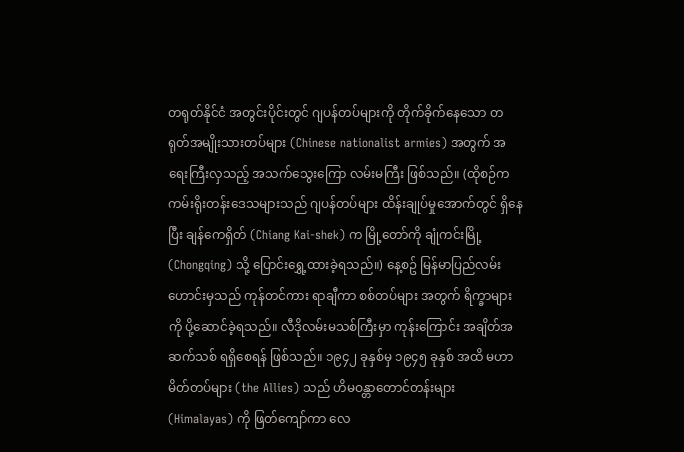တရုတ်နိုင်ငံ အတွင်းပိုင်းတွင် ဂျပန်တပ်များကို တိုက်ခိုက်နေသော တရုတ်အမျိုးသားတပ်များ (Chinese nationalist armies) အတွက် အရေးကြီးလှသည့် အသက်သွေးကြော လမ်းမကြီး ဖြစ်သည်။ (ထိုစဉ်က ကမ်းရိုးတန်းဒေသများသည် ဂျပန်တပ်များ ထိန်းချုပ်မှုအောက်တွင် ရှိနေပြီး ချန်ကေရှိတ် (Chiang Kai-shek) က မြို့တော်ကို ချုံကင်းမြို့ (Chongqing) သို့ ပြောင်းရွှေ့ထားခဲ့ရသည်။) နေ့စဥ် မြန်မာပြည်လမ်းဟောင်းမှသည် ကုန်တင်ကား ရာချီကာ စစ်တပ်များ အတွက် ရိက္ခာများကို ပို့ဆောင်ခဲ့ရသည်။ လီဒိုလမ်းမသစ်ကြီးမှာ ကုန်းကြောင်း အချိတ်အဆက်သစ် ရရှိစေရန် ဖြစ်သည်။ ၁၉၄၂ ခုနှစ်မှ ၁၉၄၅ ခုနှစ် အထိ မဟာမိတ်တပ်များ (the Allies) သည် ဟိမဝန္တာတောင်တန်းများ (Himalayas) ကို ဖြတ်ကျော်ကာ လေ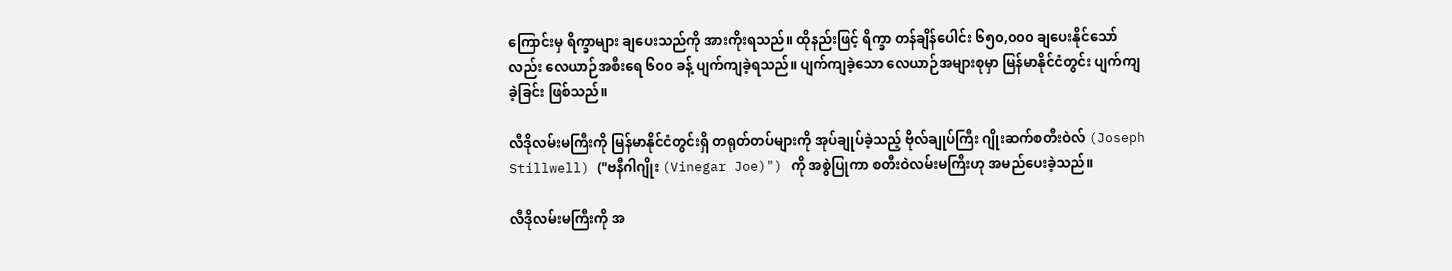ကြောင်းမှ ရိက္ခာများ ချပေးသည်ကို အားကိုးရသည်။ ထိုနည်းဖြင့် ရိက္ခာ တန်ချိန်ပေါင်း ၆၅၀,၀၀၀ ချပေးနိုင်သော်လည်း လေယာဉ်အစီးရေ ၆၀၀ ခန့် ပျက်ကျခဲ့ရသည်။ ပျက်ကျခဲ့သော လေယာဉ်အများစုမှာ မြန်မာနိုင်ငံတွင်း ပျက်ကျခဲ့ခြင်း ဖြစ်သည်။

လီဒိုလမ်းမကြီးကို မြန်မာနိုင်ငံတွင်းရှိ တရုတ်တပ်များကို အုပ်ချုပ်ခဲ့သည့် ဗိုလ်ချုပ်ကြီး ဂျိုးဆက်စတီးဝဲလ် (Joseph Stillwell) ("ဗနီဂါဂျိုး (Vinegar Joe)") ကို အစွဲပြုကာ စတီးဝဲလမ်းမကြီးဟု အမည်ပေးခဲ့သည်။

လီဒိုလမ်းမကြီးကို အ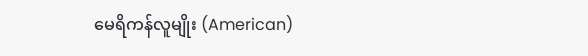မေရိကန်လူမျိုး (American)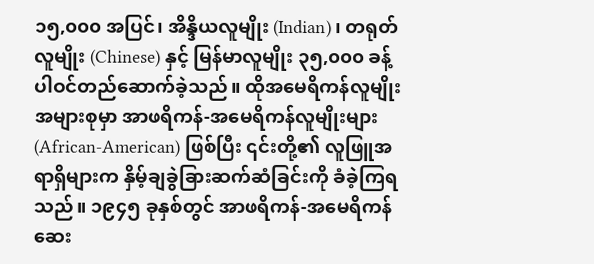၁၅,၀၀၀ အပြင်၊ အိန္ဒိယလူမျိုး (Indian)၊ တရုတ်လူမျိုး (Chinese) နှင့် မြန်မာလူမျိုး ၃၅,၀၀၀ ခန့် ပါဝင်တည်ဆောက်ခဲ့သည်။ ထိုအမေရိကန်လူမျိုး အများစုမှာ အာဖရိကန်-အမေရိကန်လူမျိုးများ (African-American) ဖြစ်ပြီး ၎င်းတို့၏ လူဖြူအရာရှိများက နှိမ့်ချခွဲခြားဆက်ဆံခြင်းကို ခံခဲ့ကြရသည်။ ၁၉၄၅ ခုနှစ်တွင် အာဖရိကန်-အမေရိကန် ဆေး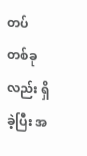တပ် တစ်ခုလည်း ရှိခဲ့ပြီး အ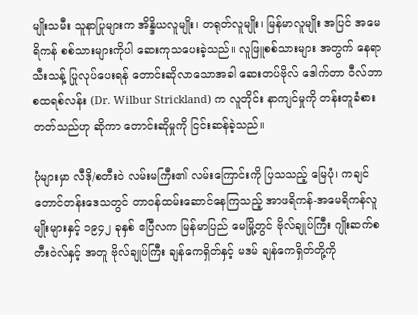မျိုးသမီး သူနာပြုများက အိန္ဒိယလူမျိုး၊ တရုတ်လူမျိုး၊ မြန်မာလူမျိုး အပြင် အမေရိကန် စစ်သားများကိုပါ ဆေးကုသပေးခဲ့သည်။ လူဖြူစစ်သားများ အတွက် နေရာသီးသန့် ပြုလုပ်ပေးရန် တောင်းဆိုလာသောအခါ ဆေးတပ်ဗိုလ် ဒေါက်တာ ဝီလ်ဘာစထရစ်လန်း (Dr. Wilbur Strickland) က လူတိုင်း နာကျင်မှုကို တန်းတူခံစားတတ်သည်ဟု ဆိုကာ တောင်းဆိုမှုကို ငြင်းဆန်ခဲ့သည်။

ပုံများမှာ လီဒို/စတီးဝဲ လမ်းမကြီး၏ လမ်းကြောင်းကို ပြသသည့် မြေပုံ၊ ကချင်တောင်တန်းဒေသတွင် တာဝန်ထမ်းဆောင်နေကြသည့် အာဖရိကန်-အမေရိကန်လူမျိုးများနှင့် ၁၉၄၂ ခုနှစ် ဧပြီလက မြန်မာပြည် မေမြို့တွင် ဗိုလ်ချုပ်ကြီး ဂျိုးဆက်စတီးဝဲလ်နှင့် အတူ ဗိုလ်ချုပ်ကြီး ချန်ကေရှိတ်နှင့် မဒမ် ချန်ကေရှိတ်တို့ကို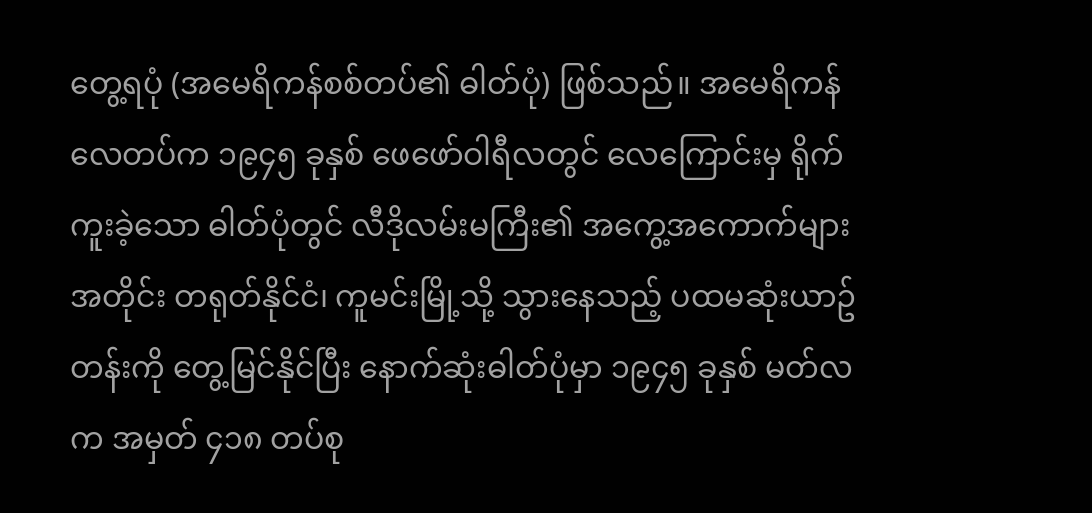တွေ့ရပုံ (အမေရိကန်စစ်တပ်၏ ဓါတ်ပုံ) ဖြစ်သည်။ အမေရိကန်လေတပ်က ၁၉၄၅ ခုနှစ် ဖေဖော်ဝါရီလတွင် လေကြောင်းမှ ရိုက်ကူးခဲ့သော ဓါတ်ပုံတွင် လီဒိုလမ်းမကြီး၏ အကွေ့အကောက်များ အတိုင်း တရုတ်နိုင်ငံ၊ ကူမင်းမြို့သို့ သွားနေသည့် ပထမဆုံးယာဥ်တန်းကို တွေ့မြင်နိုင်ပြီး နောက်ဆုံးဓါတ်ပုံမှာ ၁၉၄၅ ခုနှစ် မတ်လက အမှတ် ၄၁၈ တပ်စု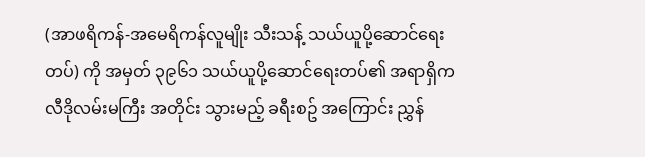(အာဖရိကန်-အမေရိကန်လူမျိုး သီးသန့် သယ်ယူပို့ဆောင်ရေးတပ်) ကို အမှတ် ၃၉၆၁ သယ်ယူပို့ဆောင်ရေးတပ်၏ အရာရှိက လီဒိုလမ်းမကြီး အတိုင်း သွားမည့် ခရီးစဥ် အကြောင်း ညွှန်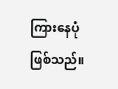ကြားနေပုံ ဖြစ်သည်။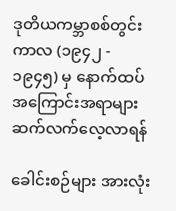ဒုတိယကမ္ဘာစစ်တွင်းကာလ (၁၉၄၂ - ၁၉၄၅) မှ နောက်ထပ် အကြောင်းအရာများ ဆက်လက်လေ့လာရန်

ခေါင်းစဉ်များ အားလုံး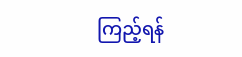ကြည့်ရန်